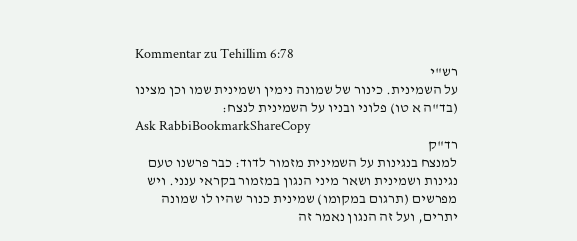Kommentar zu Tehillim 6:78
רש"י
על השמינית. כינור של שמונה נימין ושמינית שמו וכן מצינו (בד"ה א טו) פלוני ובניו על השמינית לנצח:
Ask RabbiBookmarkShareCopy
רד"ק
למנצח בנגינות על השמינית מזמור לדוד: כבר פרשנו טעם נגינות ושמינית ושאר מיני הנגון במזמור בקראי ענני. ויש מפרשים (תרגום במקומו) שמינית כנור שהיו לו שמונה יתרים, ועל זה הנגון נאמר זה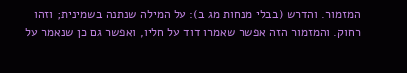המזמור. והדרש (בבלי מנחות מג ב): על המילה שנתנה בשמינית; וזהו רחוק. והמזמור הזה אפשר שאמרו דוד על חליו, ואפשר גם כן שנאמר על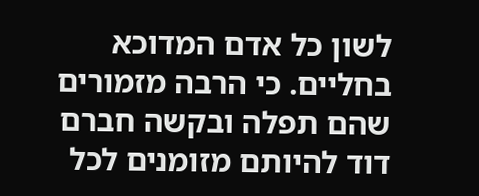לשון כל אדם המדוכא בחליים. כי הרבה מזמורים שהם תפלה ובקשה חברם דוד להיותם מזומנים לכל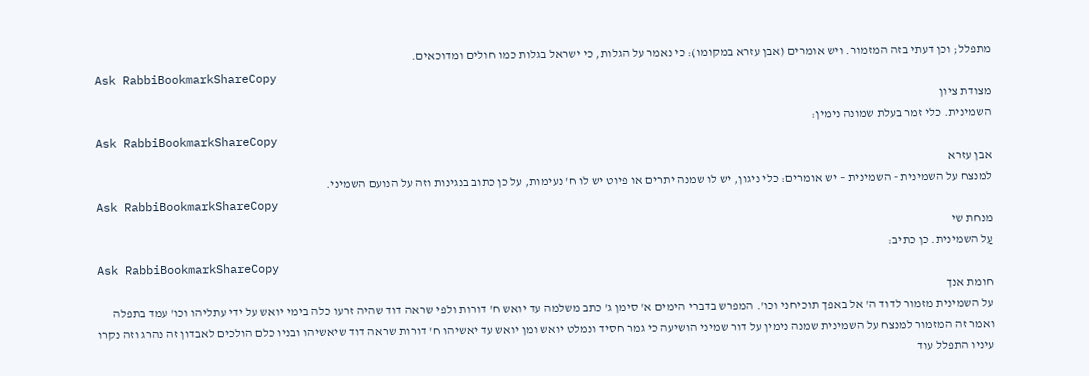מתפלל; וכן דעתי בזה המזמור. ויש אומרים (אבן עזרא במקומו): כי נאמר על הגלות, כי ישראל בגלות כמו חולים ומדוכאים.
Ask RabbiBookmarkShareCopy
מצודת ציון
השמינית. כלי זמר בעלת שמונה נימין:
Ask RabbiBookmarkShareCopy
אבן עזרא
למנצח על השמינית - השמינית – יש אומרים: כלי ניגון, יש לו שמנה יתרים או פיוט יש לו ח' נעימות, על כן כתוב בנגינות וזה על הנועם השמיני.
Ask RabbiBookmarkShareCopy
מנחת שי
עַל השמינית. כן כתיב:
Ask RabbiBookmarkShareCopy
חומת אנך
על השמינית מזמור לדוד ה' אל באפך תוכיחני וכו'. המפרש בדברי הימים א' סימן ג' כתב משלמה עד יואש ח' דורות ולפי שראה דוד שהיה זרעו כלה בימי יואש על ידי עתליהו וכו' עמד בתפלה ואמר זה המזמור למנצח על השמינית שמנה נימין על דור שמיני הושיעה כי גמר חסיד ונמלט יואש ומן יואש עד יאשיהו ח' דורות שראה דוד שיאשיהו ובניו כלם הולכים לאבדון זה נהרג וזה נקרו עיניו התפלל עוד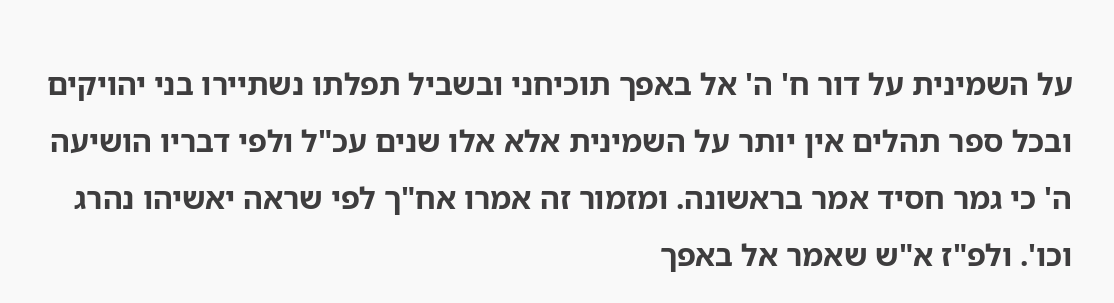על השמינית על דור ח' ה' אל באפך תוכיחני ובשביל תפלתו נשתיירו בני יהויקים ובכל ספר תהלים אין יותר על השמינית אלא אלו שנים עכ"ל ולפי דבריו הושיעה ה' כי גמר חסיד אמר בראשונה. ומזמור זה אמרו אח"ך לפי שראה יאשיהו נהרג וכו'. ולפ"ז א"ש שאמר אל באפך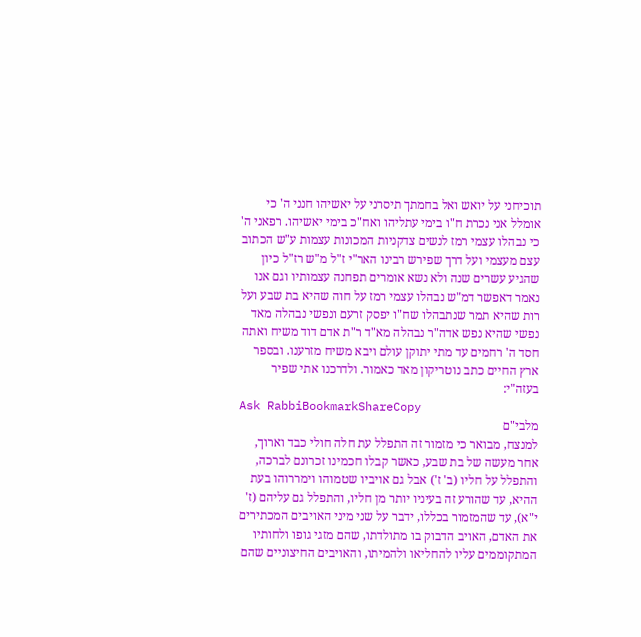תוכיחני על יואש ואל בחמתך תיסרני על יאשיהו חנני ה' כי אומלל אני נכרת ח"ו בימי עתליהו ואח"כ בימי יאשיהו. רפאני ה' כי נבהלו עצמי רמז לנשים צדקניות המכונות עצמות ע"ש הכתוב עצם מעצמי ועל דרך שפירש רבינו האר"י ז"ל מ"ש רז"ל כיון שהגיע עשרים שנה ולא נשא אומרים תפחנה עצמותיו וגם אנו נאמר דאפשר דמ"ש נבהלו עצמי רמז על חוה שהיא בת שבע ועל רות שהיא תמר שנתבהלו שח"ו יפסק זרעם ונפשי נבהלה מאד נפשי שהיא נפש אדה"ר נבהלה מא"ד ר"ת אדם דוד משיח ואתה חסד ה' רחמים עד מתי יתוקן עולם ויבא משיח מזרענו. ובספר ארץ החיים כתב נוטריקון מאד כאמור. ולדרכנו אתי שפיר בעזה"י:
Ask RabbiBookmarkShareCopy
מלבי"ם
למנצח, מבואר כי מזמור זה התפלל עת חלה חולי כבד וארוך, אחר מעשה של בת שבע, כאשר קבלו חכמינו זכרונם לברכה, והתפלל על חליו (ב' ז') אבל גם אויביו שטמוהו וימררוהו בעת ההיא, עד שהורע זה בעיניו יותר מן חליו, והתפלל גם עליהם (ז' י"א), עד שהמזמור בכללו, ידבר על שני מיני האויבים המכתירים את האדם, האויב הדבוק בו מתולדתו, שהם מזגי גופו ולחותיו המתקוממים עליו להחליאו ולהמיתו, והאויבים החיצוניים שהם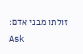זולתו מבני אדם:
Ask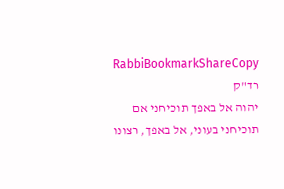RabbiBookmarkShareCopy
רד"ק
יהוה אל באפך תוכיחני אם תוכיחני בעוני, אל באפך, רצונו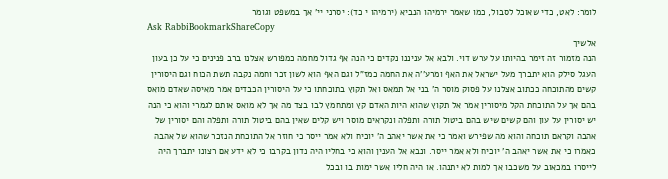לומר: לאט, כדי שאוכל לסבול, כמו שאמר ירמיהו הנביא (ירמיהו י כד): יסרני יי' אך במשפט וגומר
Ask RabbiBookmarkShareCopy
אלשיך
הנה מזמור זה זימר בהיותו על ערש דוי. ולבא אל עניננו נקדים כי הנה אף גדול מחמה כמפורש אצלנו ברב פנינים כי על כן בעון העגל סילק הוא יתברך מעל ישראל את האף ומרע''ה את החמה כמז"ל וגם האף הוא לשון זכר וחמה נקבה תשת הכוח וגם היסורין קשים מהתוכחה ככתוב אצלנו על פסוק מוסר ה' בני אל תמאס ואל תקוץ בתוכחתו כי על היסורין הכבדים אמר מאיסה שאדם מואס בהם אך על התוכחת הקל מיסורין אמר אל תקוץ שהוא היות האדם קץ ומתחמץ לבו בצד מה אך לא מואס אותם לגמרי והוא כי הנה יש יסורין על עון והם קשים שיש בהם ביטול תורה ותפלה ונקראים מוסר ויש קלים שאין בהם ביטול תורה ותפלה והם יסורין של אהבה וקראם תוכחה והוא מה שפירש ואמר כי את אשר יאהב ה' יוכיח ולא אמר ייסר כי חוזר אל התוכחת הנזכר שהוא של אהבה כאמרו כי את אשר יאהב ה' יוכיח ולא אמר ייסר. ונבא אל הענין והוא כי בחליו היה נדון בקרבו כי לא ידע אם רצונו יתברך היה לייסרו במכאוב על משכבו אך למות לא יתנהו. או היה חליו אשר ימות בו ובכל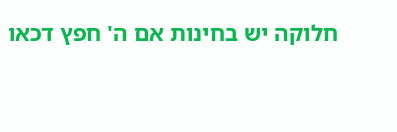חלוקה יש בחינות אם ה' חפץ דכאו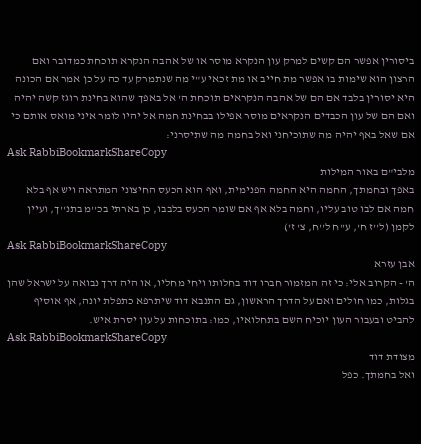ביסורין אפשר הם קשים למרק עון הנקרא מוסר או של אהבה הנקרא תוכחת כמדובר ואם הרצון הוא שימות בו אפשר מת חייב או מת זכאי ע"י מה שנתמרק עד כה על כן אמר אם הכונה היא יסורין בלבד אם הם של אהבה הנקראים תוכחת ה' אל באפך שהוא בחינת רוגז קשה יהיה ואם הם של עון הכבדים הנקראים מוסר אפילו בבחינת חמה אל יהיו לומר איני מואס אותם כי אם שאל באף יהיה מה שתוכיחני ואל בחמה מה שתיסרני:
Ask RabbiBookmarkShareCopy
מלבי"ם באור המילות
באפך ובחמתך, החמה היא החמה הפנימית, ואף הוא הכעס החיצוני המתראה ויש אף בלא חמה אם לבו טוב עליו, וחמה בלא אף אם שומר הכעס בלבבו, כן בארתי בכ''מ בתנ''ך, ועיין לקמן (ל''ז ח', ע''ח ל''ח, צ' ז')
Ask RabbiBookmarkShareCopy
אבן עזרא
ה' - הקרוב אלי: כי זה המזמור חברו דוד בחלותו ויחי מחליו, או היה דרך נבואה על ישראל שהן בגלות, כמו חולים ואם על הדרך הראשון, גם התנבא דוד שיתרפא כתפלת יונה, אף אוסיף להביט ובעבור העון יוכיח השם בתחלואיו, כמו: בתוכחות על עון יסרת איש.
Ask RabbiBookmarkShareCopy
מצודת דוד
ואל בחמתך. כפל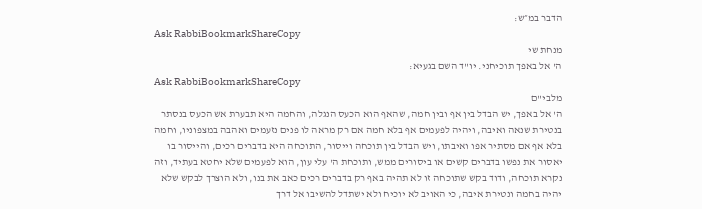הדבר במ״ש:
Ask RabbiBookmarkShareCopy
מנחת שי
ה' אל באפך תוכיחני. יו"ד השם בגעיא:
Ask RabbiBookmarkShareCopy
מלבי"ם
ה' אל באפך, יש הבדל בין אף ובין חמה, שהאף הוא הכעס הנגלה, והחמה היא תבערת אש הכעס בנסתר בנטירת שנאה ואיבה, ויהיה לפעמים אף בלא חמה אם רק מראה לו פנים נזעמים ואהבה במצפוניו, וחמה בלא אף אם מסתיר אפו ואיבתו, ויש הבדל בין תוכחה וייסור, התוכחה היא בדברים רכים, והייסור בו יאסור את נפשו בדברים קשים או ביסורים ממש, ותוכחת ה' עלי עון, הוא לפעמים שלא יחטא בעתיד, וזה נקרא תוכחה, ודוד בקש שתוכחה זו לא תהיה באף רק בדברים רכים כאב את בנו, ולא הוצרך לבקש שלא יהיה בחמה ונטירת איבה, כי האויב לא יוכיח ולא ישתדל להשיבו אל דרך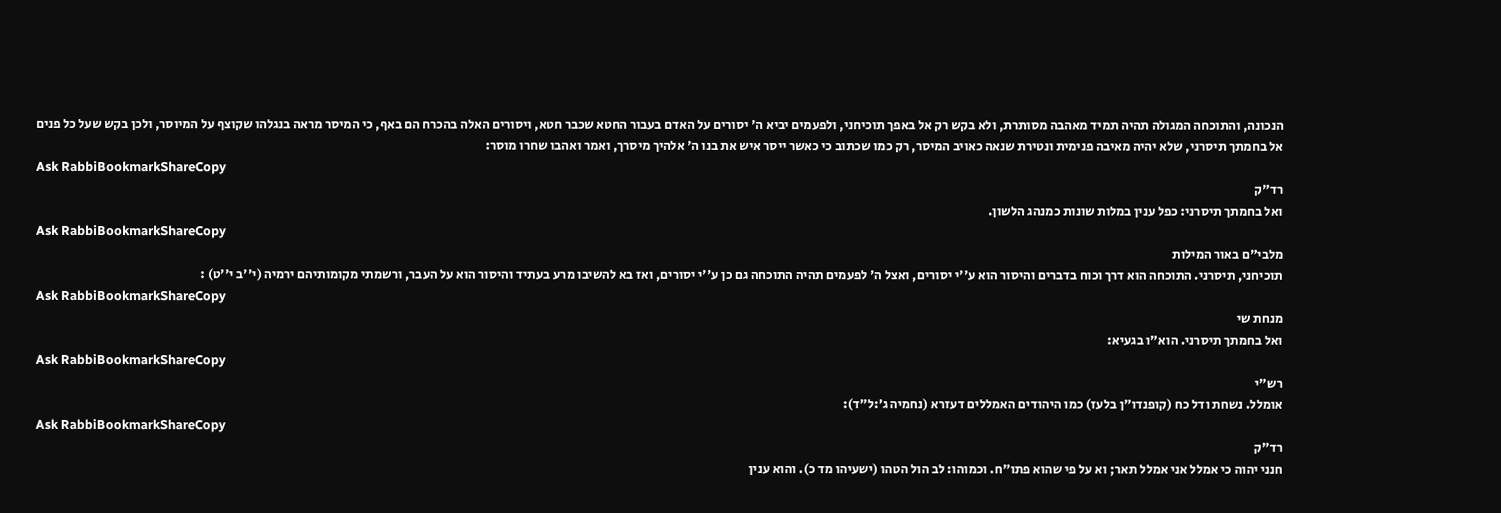הנכונה, והתוכחה המגולה תהיה תמיד מאהבה מסותרת, ולא בקש רק אל באפך תוכיחני, ולפעמים יביא ה' יסורים על האדם בעבור החטא שכבר חטא, ויסורים האלה בהכרח הם באף, כי המיסר מראה בנגלהו שקוצף על המיוסר, ולכן בקש שעל כל פנים אל בחמתך תיסרני, שלא יהיה מאיבה פנימית ונטירת שנאה כאויב המיסר, רק כמו שכתוב כי כאשר ייסר איש את בנו ה' אלהיך מיסרך, ואמר ואהבו שחרו מוסר:
Ask RabbiBookmarkShareCopy
רד"ק
ואל בחמתך תיסרני: כפל ענין במלות שונות כמנהג הלשון.
Ask RabbiBookmarkShareCopy
מלבי"ם באור המילות
תוכיחני, תיסרני. התוכחה הוא דרך וכוח בדברים והיסור הוא ע''י יסורים, ואצל ה' לפעמים תהיה התוכחה גם כן ע''י יסורים, ואז בא להשיבו מרע בעתיד והיסור הוא על העבר, ורשמתי מקומותיהם ירמיה (י''ב י''ט) :
Ask RabbiBookmarkShareCopy
מנחת שי
ואל בחמתך תיסרני. הוא"ו בגעיא:
Ask RabbiBookmarkShareCopy
רש"י
אומלל. נשחת ודל כח (קופנדו"ן בלעז) כמו היהודים האמללים דעזרא (נחמיה ג׳:ל״ד):
Ask RabbiBookmarkShareCopy
רד"ק
חנני יהוה כי אמלל אני אמלל תאר; וא על פי שהוא פתו"ח. וכמוהו: לב הול הטהו (ישעיהו מד כ). והוא ענין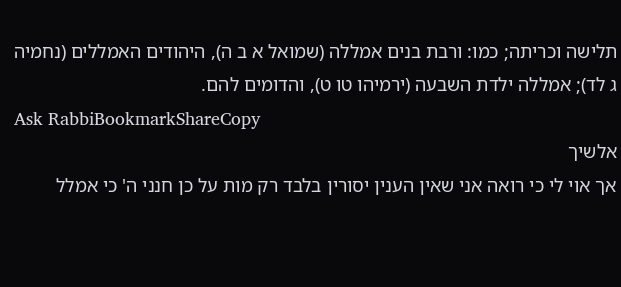תלישה וכריתה; כמו: ורבת בנים אמללה (שמואל א ב ה), היהודים האמללים (נחמיה ג לד); אמללה ילדת השבעה (ירמיהו טו ט), והדומים להם.
Ask RabbiBookmarkShareCopy
אלשיך
אך אוי לי כי רואה אני שאין הענין יסורין בלבד רק מות על כן חנני ה' כי אמלל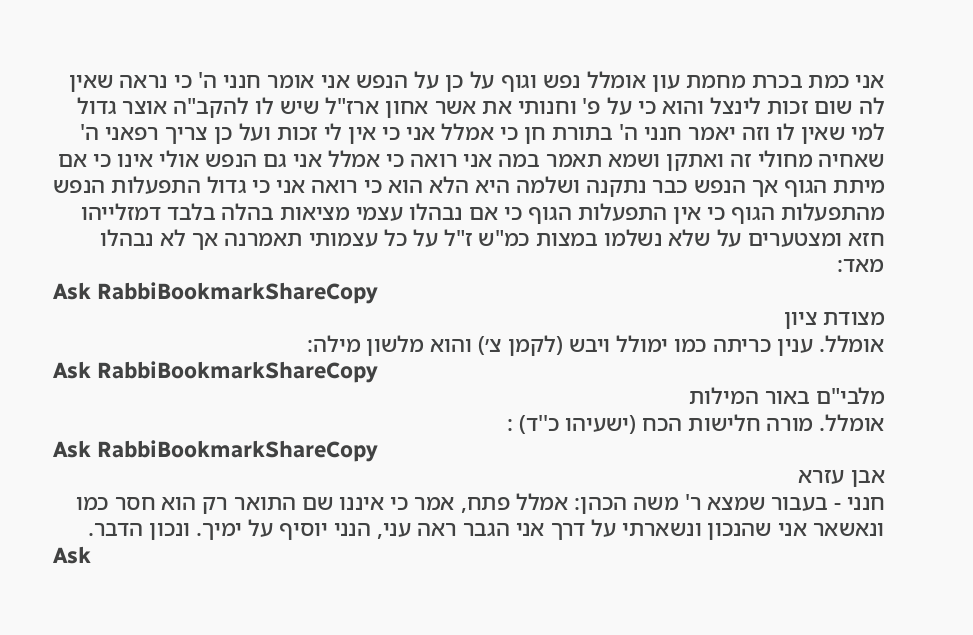אני כמת בכרת מחמת עון אומלל נפש וגוף על כן על הנפש אני אומר חנני ה' כי נראה שאין לה שום זכות לינצל והוא כי על פ' וחנותי את אשר אחון ארז"ל שיש לו להקב"ה אוצר גדול למי שאין לו וזה יאמר חנני ה' בתורת חן כי אמלל אני כי אין לי זכות ועל כן צריך רפאני ה' שאחיה מחולי זה ואתקן ושמא תאמר במה אני רואה כי אמלל אני גם הנפש אולי אינו כי אם מיתת הגוף אך הנפש כבר נתקנה ושלמה היא הלא הוא כי רואה אני כי גדול התפעלות הנפש מהתפעלות הגוף כי אין התפעלות הגוף כי אם נבהלו עצמי מציאות בהלה בלבד דמזלייהו חזא ומצטערים על שלא נשלמו במצות כמ"ש ז"ל על כל עצמותי תאמרנה אך לא נבהלו מאד:
Ask RabbiBookmarkShareCopy
מצודת ציון
אומלל. ענין כריתה כמו ימולל ויבש (לקמן צ׳) והוא מלשון מילה:
Ask RabbiBookmarkShareCopy
מלבי"ם באור המילות
אומלל. מורה חלישות הכח (ישעיהו כ''ד) :
Ask RabbiBookmarkShareCopy
אבן עזרא
חנני - בעבור שמצא ר' משה הכהן: אמלל פתח, אמר כי איננו שם התואר רק הוא חסר כמו ונאשאר אני שהנכון ונשארתי על דרך אני הגבר ראה עני, הנני יוסיף על ימיך. ונכון הדבר.
Ask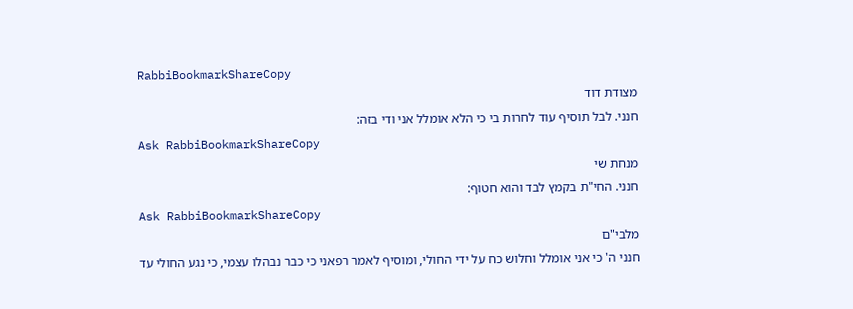RabbiBookmarkShareCopy
מצודת דוד
חנני. לבל תוסיף עוד לחרות בי כי הלא אומלל אני ודי בזה:
Ask RabbiBookmarkShareCopy
מנחת שי
חנני. החי"ת בקמץ לבד והוא חטוף:
Ask RabbiBookmarkShareCopy
מלבי"ם
חנני ה' כי אני אומלל וחלוש כח על ידי החולי, ומוסיף לאמר רפאני כי כבר נבהלו עצמי, כי נגע החולי עד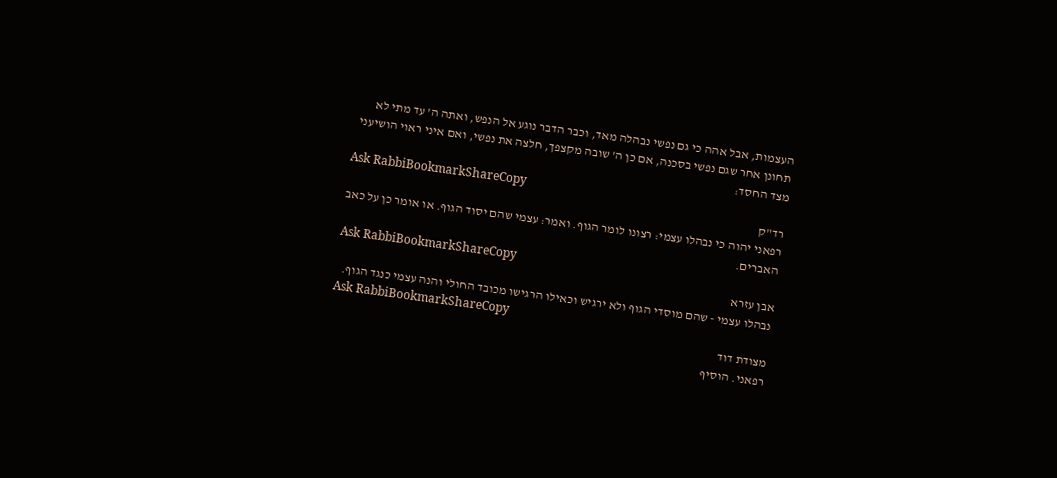העצמות, אבל אהה כי גם נפשי נבהלה מאד, וכבר הדבר נוגע אל הנפש, ואתה ה' עד מתי לא תחונן אחר שגם נפשי בסכנה, אם כן ה' שובה מקצפך, חלצה את נפשי, ואם איני ראוי הושיעני מצד החסד:
Ask RabbiBookmarkShareCopy
רד"ק
רפאני יהוה כי נבהלו עצמי: רצונו לומר הגוף. ואמר: עצמי שהם יסוד הגוף. או אומר כן על כאב האברים.
Ask RabbiBookmarkShareCopy
אבן עזרא
נבהלו עצמי - שהם מוסדי הגוף ולא ירגיש וכאילו הרגישו מכובד החולי והנה עצמי כנגד הגוף.
Ask RabbiBookmarkShareCopy
מצודת דוד
רפאני. הוסיף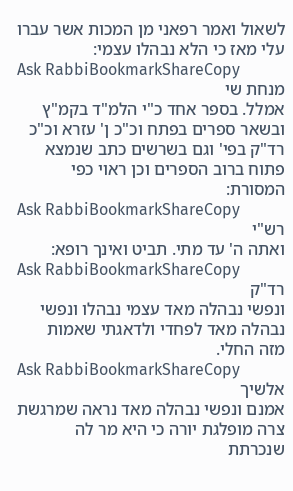לשאול ואמר רפאני מן המכות אשר עברו עלי מאז כי הלא נבהלו עצמי:
Ask RabbiBookmarkShareCopy
מנחת שי
אמלל. בספר אחד כ"י הלמ"ד בקמ"ץ ובשאר ספרים בפתח וכ"כ ן' עזרא וכ"כ רד"ק בפי' וגם בשרשים כתב שנמצא פתוח ברוב הספרים וכן ראוי כפי המסורת:
Ask RabbiBookmarkShareCopy
רש"י
ואתה ה' עד מתי. תביט ואינך רופא:
Ask RabbiBookmarkShareCopy
רד"ק
ונפשי נבהלה מאד עצמי נבהלו ונפשי נבהלה מאד לפחדי ולדאגתי שאמות מזה החלי.
Ask RabbiBookmarkShareCopy
אלשיך
אמנם ונפשי נבהלה מאד נראה שמרגשת צרה מופלגת יורה כי היא מר לה שנכרתת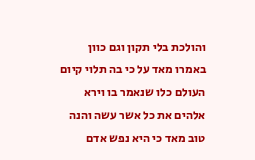והולכת בלי תקון וגם כוון באמרו מאד על כי בה תלוי קיום העולם כלו שנאמר בו וירא אלהים את כל אשר עשה והנה טוב מאד כי היא נפש אדם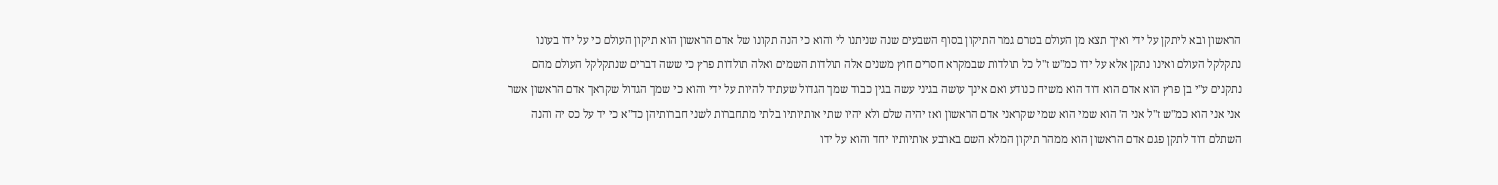הראשון ובא ליתקן על ידי ואיך תצא מן העולם בטרם גמר התיקון בסוף השבעים שנה שניתנו לי והוא כי הנה תקונו של אדם הראשון הוא תיקון העולם כי על ידו בעונו נתקלקל העולם ואינו נתקן אלא על ידו כמ"ש ז"ל כל תולדות שבמקרא חסרים חוץ משנים אלה תולדות השמים ואלה תולדות פרץ כי ששה דברים שנתקלקל העולם מהם נתקנים ע"י בן פרץ הוא אדם הוא דוד הוא משיח כנודע ואם אינך עושה בגיני עשה בגין כבוד שמך הגדול שעתיד להיות על ידי והוא כי שמך הגדול שקראך אדם הראשון אשר אני אני הוא כמ"ש ז"ל אני ה' הוא שמי הוא שמי שקראני אדם הראשון ואז יהיה שלם ולא יהיו שתי אותיותיו בלתי מתחברות לשני חברותיהן כד"א כי יד על כס יה והנה השתלם דוד לתקן פגם אדם הראשון הוא ממהר תיקון המלא השם בארבע אותיותיו יחד והוא על ידו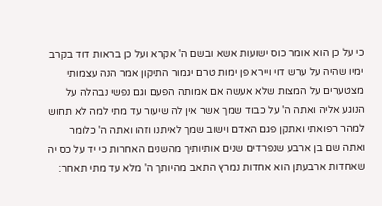כי על כן הוא אומר כוס ישועות אשא ובשם ה' אקרא ועל כן בראות דוד בקרב ימיו שהיה על ערש דוי ויירא פן ימות טרם יגמור התיקון אמר הנה עצמותי מצטערים על המצות שלא אעשה אם אמותה הפעם וגם נפשי נבהלה על הנוגע אליה ואתה ה' על כבוד שמך אשר אין לה שיעור עד מתי למה לא תחוש למהר רפואתי ואתקן פגם האדם וישוב שמך לאיתנו וזהו ואתה ה' כלומר ואתה שם בן ארבע שנפרדים שנים אותיותיך מהשנים האחרות כי יד על כס יה שאחדות ארבעתן הוא אחדות נמרץ התאב מהיותך ה' מלא עד מתי תאחר: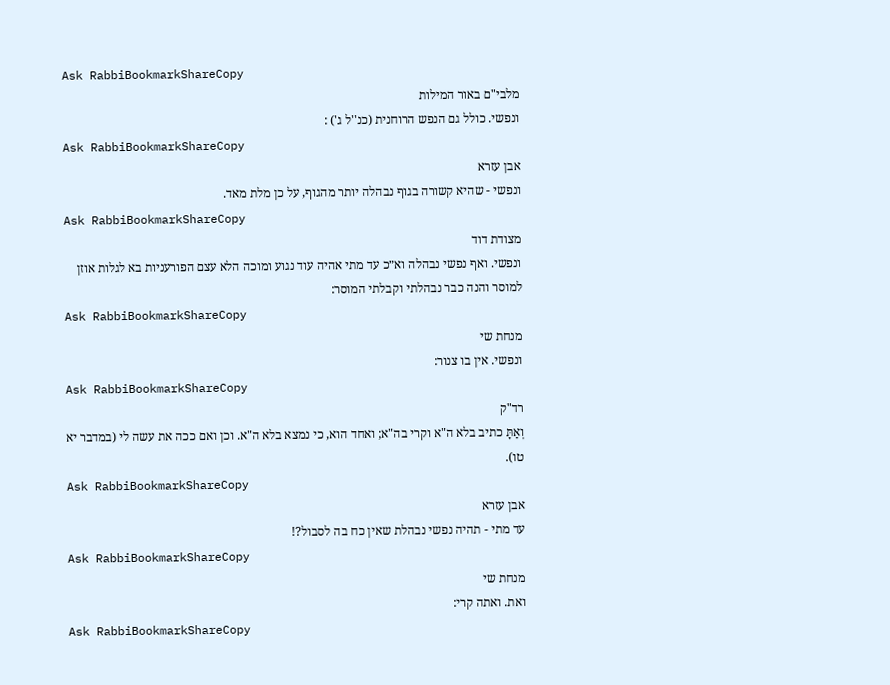Ask RabbiBookmarkShareCopy
מלבי"ם באור המילות
ונפשי. כולל גם הנפש הרוחנית (כנ''ל ג') :
Ask RabbiBookmarkShareCopy
אבן עזרא
ונפשי - שהיא קשורה בגוף נבהלה יותר מהגוף, על כן מלת מאד.
Ask RabbiBookmarkShareCopy
מצודת דוד
ונפשי. ואף נפשי נבהלה וא״כ עד מתי אהיה עוד נגוע ומוכה הלא עצם הפורעניות בא לגלות אוזן למוסר והנה כבר נבהלתי וקבלתי המוסר:
Ask RabbiBookmarkShareCopy
מנחת שי
ונפשי. אין בו צנור:
Ask RabbiBookmarkShareCopy
רד"ק
וְאַתָּ כתיב בלא ה"א וקרי בה"א; ואחד הוא, כי נמצא בלא ה"א. וכן ואם ככה את עשה לי (במדבר יא טו).
Ask RabbiBookmarkShareCopy
אבן עזרא
עד מתי - תהיה נפשי נבהלת שאין כח בה לסבול?!
Ask RabbiBookmarkShareCopy
מנחת שי
ואת. ואתה קרי:
Ask RabbiBookmarkShareCopy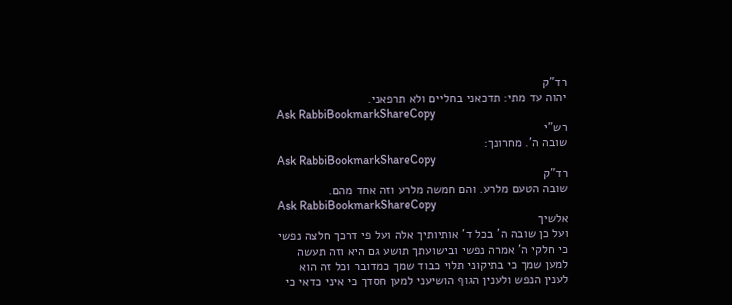רד"ק
יהוה עד מתי: תדכאני בחליים ולא תרפאני.
Ask RabbiBookmarkShareCopy
רש"י
שובה ה'. מחרונך:
Ask RabbiBookmarkShareCopy
רד"ק
שובה הטעם מלרע. והם חמשה מלרע וזה אחד מהם.
Ask RabbiBookmarkShareCopy
אלשיך
ועל כן שובה ה' בכל ד' אותיותיך אלה ועל פי דרכך חלצה נפשי כי חלקי ה' אמרה נפשי ובישועתך תושע גם היא וזה תעשה למען שמך כי בתיקוני תלוי כבוד שמך כמדובר וכל זה הוא לענין הנפש ולענין הגוף הושיעני למען חסדך כי איני כדאי כי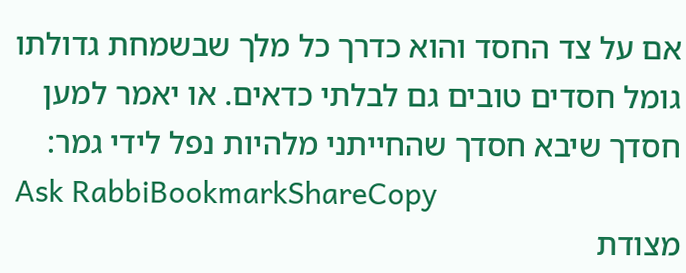אם על צד החסד והוא כדרך כל מלך שבשמחת גדולתו גומל חסדים טובים גם לבלתי כדאים. או יאמר למען חסדך שיבא חסדך שהחייתני מלהיות נפל לידי גמר:
Ask RabbiBookmarkShareCopy
מצודת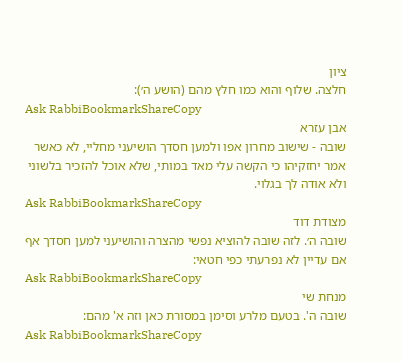ציון
חלצה. שלוף והוא כמו חלץ מהם (הושע ה׳):
Ask RabbiBookmarkShareCopy
אבן עזרא
שובה - שישוב מחרון אפו ולמען חסדך הושיעני מחליי, לא כאשר אמר יחזקיהו כי הקשה עלי מאד במותי, שלא אוכל להזכיר בלשוני ולא אודה לך בגלוי.
Ask RabbiBookmarkShareCopy
מצודת דוד
שובה ה׳. לזה שובה להוציא נפשי מהצרה והושיעני למען חסדך אף אם עדיין לא נפרעתי כפי חטאי:
Ask RabbiBookmarkShareCopy
מנחת שי
שובה ה'. בטעם מלרע וסימן במסורת כאן וזה א' מהם:
Ask RabbiBookmarkShareCopy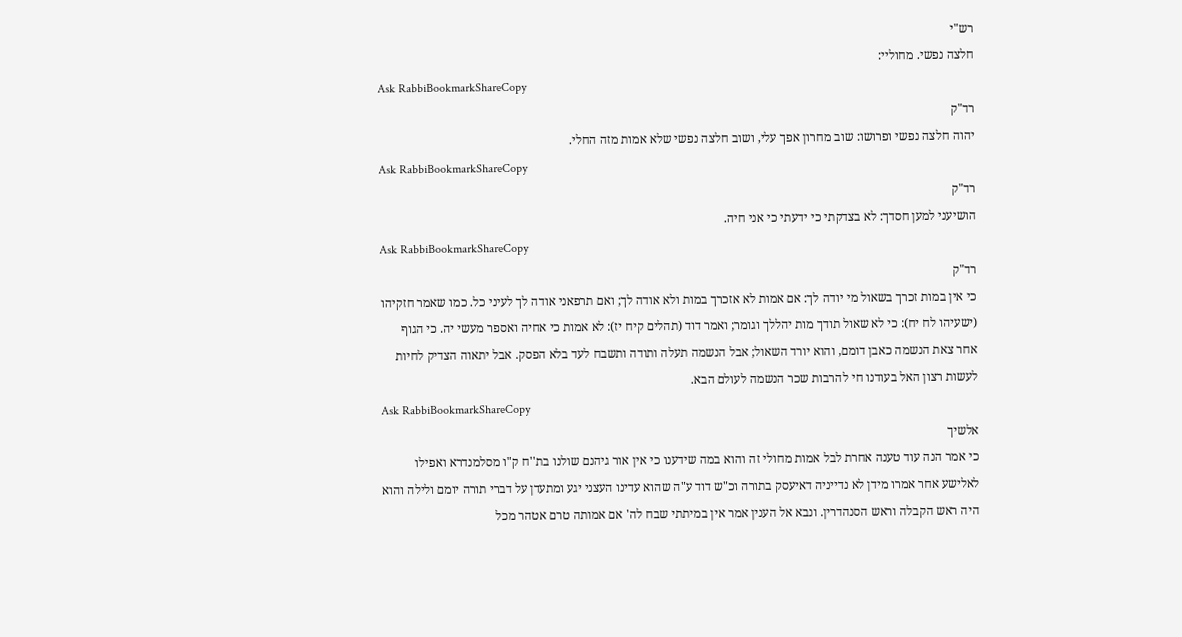רש"י
חלצה נפשי. מחוליי:
Ask RabbiBookmarkShareCopy
רד"ק
יהוה חלצה נפשי ופרושו: שוב מחרון אפך עלי, ושוב חלצה נפשי שלא אמות מזה החלי.
Ask RabbiBookmarkShareCopy
רד"ק
הושיעני למען חסדך: לא בצדקתי כי ידעתי כי אני חיה.
Ask RabbiBookmarkShareCopy
רד"ק
כי אין במות זכרך בשאול מי יודה לך: אם אמות לא אזכרך במות ולא אודה לך; ואם תרפאני אודה לך לעיני כל. כמו שאמר חזקיהו (ישעיהו לח יח): כי לא שאול תודך מות יהללך וגומר; ואמר דוד (תהלים קיח יז): לא אמות כי אחיה ואספר מעשי יה. כי הגוף אחר צאת הנשמה כאבן דומם, והוא יורד השאול; אבל הנשמה תעלה ותודה ותשבח לעד בלא הפסק. אבל יתאוה הצדיק לחיות לעשות רצון האל בעודנו חי להרבות שכר הנשמה לעולם הבא.
Ask RabbiBookmarkShareCopy
אלשיך
כי אמר הנה עוד טענה אחרת לבל אמות מחולי זה והוא במה שידענו כי אין אור גיהנם שולנו בת''ח ק"ו מסלמנדרא ואפילו לאלישע אחר אמרו מידן לא נדייניה דאיעסק בתורה וכ"ש דוד ע"ה שהוא עדינו העצני יגע ומתעדן על דברי תורה יומם ולילה והוא היה ראש הקבלה וראש הסנהדרין. ונבא אל הענין אמר אין במיתתי שבח לה' אם אמותה טרם אטהר מכל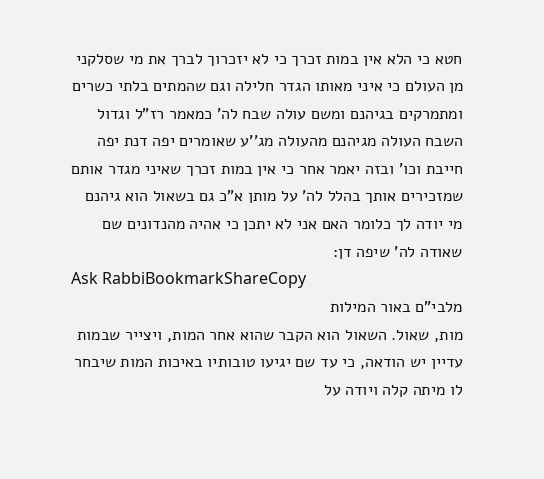חטא כי הלא אין במות זכרך כי לא יזכרוך לברך את מי שסלקני מן העולם כי איני מאותו הגדר חלילה וגם שהמתים בלתי כשרים ומתמרקים בגיהנם ומשם עולה שבח לה' כמאמר רז"ל וגדול השבח העולה מגיהנם מהעולה מג''ע שאומרים יפה דנת יפה חייבת וכו' ובזה יאמר אחר כי אין במות זכרך שאיני מגדר אותם שמזכירים אותך בהלל לה' על מותן א"כ גם בשאול הוא גיהנם מי יודה לך כלומר האם אני לא יתכן כי אהיה מהנדונים שם שאודה לה' שיפה דן:
Ask RabbiBookmarkShareCopy
מלבי"ם באור המילות
מות, שאול. השאול הוא הקבר שהוא אחר המות, ויצייר שבמות עדיין יש הודאה, כי עד שם יגיעו טובותיו באיכות המות שיבחר לו מיתה קלה ויודה על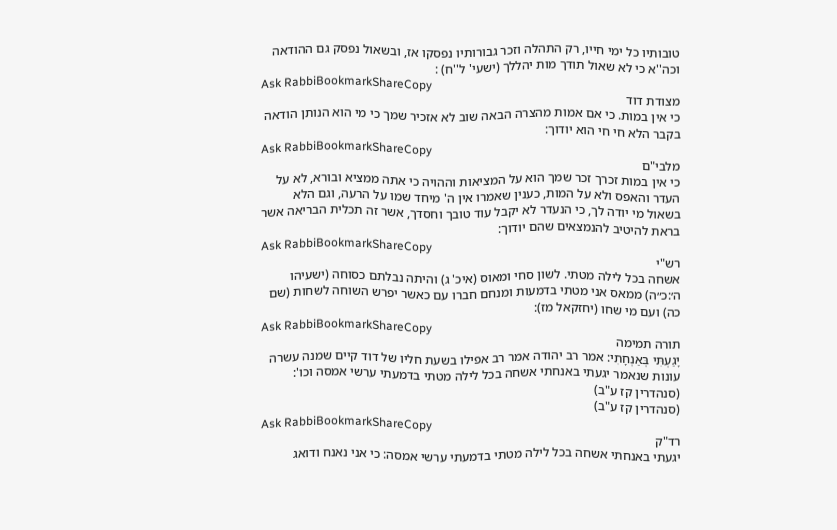טובותיו כל ימי חייו, רק התהלה וזכר גבורותיו נפסקו אז, ובשאול נפסק גם ההודאה וכה''א כי לא שאול תודך מות יהללך (ישעי' ל''ח) :
Ask RabbiBookmarkShareCopy
מצודת דוד
כי אין במות. כי אם אמות מהצרה הבאה שוב לא אזכיר שמך כי מי הוא הנותן הודאה בקבר הלא חי חי הוא יודוך:
Ask RabbiBookmarkShareCopy
מלבי"ם
כי אין במות זכרך זכר שמך הוא על המציאות וההויה כי אתה ממציא ובורא, לא על העדר והאפס ולא על המות, כענין שאמרו אין ה' מיחד שמו על הרעה, וגם הלא בשאול מי יודה לך, כי הנעדר לא יקבל עוד טובך וחסדך, אשר זה תכלית הבריאה אשר בראת להיטיב להנמצאים שהם יודוך:
Ask RabbiBookmarkShareCopy
רש"י
אשחה בכל לילה מטתי. לשון סחי ומאוס (איכ' ג) והיתה נבלתם כסוחה (ישעיהו ה׳:כ״ה) ממאס אני מטתי בדמעות ומנחם חברו עם כאשר יפרש השוחה לשחות (שם כה) ועם מי שחו (יחזקאל מז):
Ask RabbiBookmarkShareCopy
תורה תמימה
יָגַעְתִּי בְּאַנְחָתִי: אמר רב יהודה אמר רב אפילו בשעת חליו של דוד קיים שמנה עשרה עונות שנאמר יגעתי באנחתי אשחה בכל לילה מטתי בדמעתי ערשי אמסה וכו':
(סנהדרין קז ע"ב)
(סנהדרין קז ע"ב)
Ask RabbiBookmarkShareCopy
רד"ק
יגעתי באנחתי אשחה בכל לילה מטתי בדמעתי ערשי אמסה: כי אני נאנח ודואג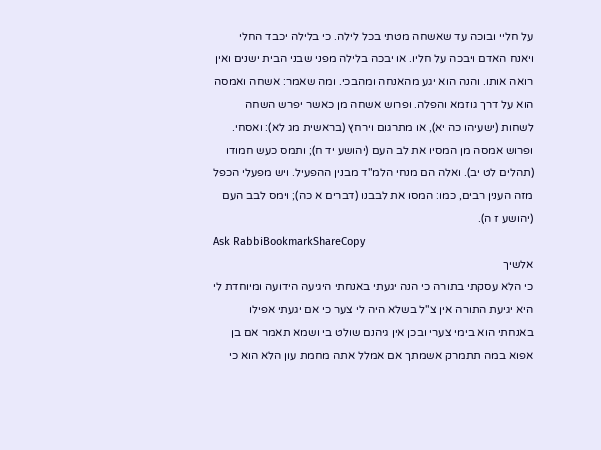על חליי ובוכה עד שאשחה מטתי בכל לילה. כי בלילה יכבד החלי ויאנח האדם ויבכה על חליו. או יבכה בלילה מפני שבני הבית ישנים ואין רואה אותו. והנה הוא יגע מהאנחה ומהבכי. ומה שאמר: אשחה ואמסה הוא על דרך גוזמא והפלה. ופרוש אשחה מן כאשר יפרש השחה לשחות (ישעיהו כה יא), או מתרגום וירחץ (בראשית מג לא): ואסחי. ופרוש אמסה מן המסיו את לב העם (יהושע יד ח); ותמס כעש חמודו (תהלים לט יב). ואלה הם מנחי הלמ"ד מבנין ההפעיל. ויש מפעלי הכפל מזה הענין רבים, כמו: המסו את לבבנו (דברים א כה); וימס לבב העם (יהושע ז ה).
Ask RabbiBookmarkShareCopy
אלשיך
כי הלא עסקתי בתורה כי הנה יגעתי באנחתי היגיעה הידועה ומיוחדת לי היא יגיעת התורה אין צ"ל בשלא היה לי צער כי אם יגעתי אפילו באנחתי הוא בימי צערי ובכן אין גיהנם שולט בי ושמא תאמר אם בן אפוא במה תתמרק אשמתך אם אמלל אתה מחמת עון הלא הוא כי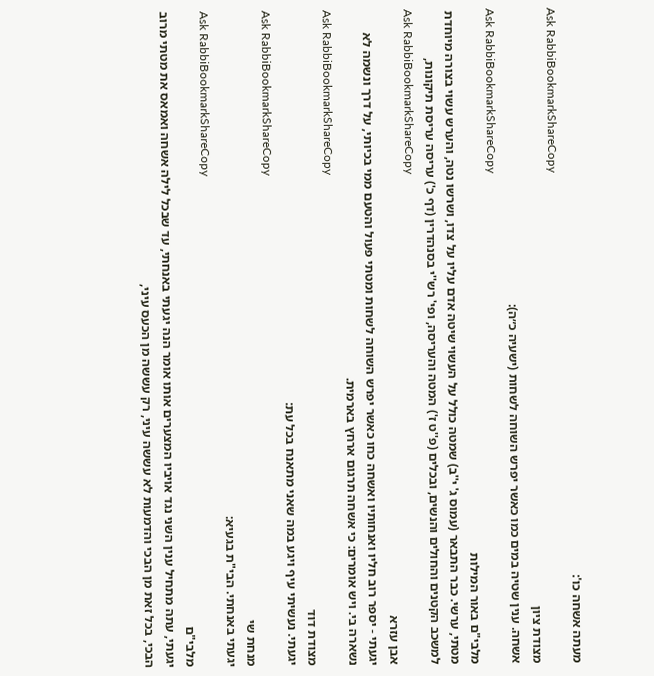מעתה אשחה כו':
Ask RabbiBookmarkShareCopy
מצודת ציון
אשחה. ענין שטיה במים כמו כאשר יפרש השוחה לשחות (ישעיה כ״ה):
Ask RabbiBookmarkShareCopy
מלבי"ם באור המילות
מטתי, ערשי. כבר התבאר (עמוס ג' י''ב) שמטה כולל על העשוי שיטה אדם עליו על צדו, ושרשו נטה, והערש עשוי בצורה מיוחדת למשכב הקטנים והחולים והנשים, ובכלים (פ''ט ז') המטה והעריסה, ופי' רש''י בסנהדרין (דף כ') עריסה עריסת תיקונות,
Ask RabbiBookmarkShareCopy
אבן עזרא
יגעתי - יספר רוב חליו ואנחותיו ואשחה כחו כאשר יפרש השוחה לשחות ומטתי פעול והטעם ממי בכיותי, על דרך ונשמה לא נשארה בי. ויש אומרים: כי אשחה תרגום ארחץ בארמית.
Ask RabbiBookmarkShareCopy
מצודת דוד
יגעתי. נעשיתי עיף ויגע במה שאני מתאנח בכל עת:
Ask RabbiBookmarkShareCopy
מנחת שי
יגעתי באנחתי. הבי"ת בגעיא:
Ask RabbiBookmarkShareCopy
מלבי"ם
יגעתי, עתה מתחיל ענין השני נגד אויביו המצערים אותו אומר הנה יגעתי באנחתי, עד שבכל לילה אשחה ואמאס את מטתי מרוב הבכי, בכל זאת מן הבכי והדמעות לא עששה עיני, רק עששה מן הכעס עיני,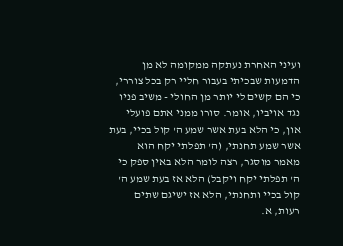ועיני האחרת נעתקה ממקומה לא מן הדמעות שבכיתי בעבור חליי רק בכל צוררי, כי הם קשים לי יותר מן החולי - משיב פניו נגד אויביו, אומר. סורו ממני אתם פועלי און, כי הלא בעת אשר שמע ה' קול בכיי, בעת אשר שמע תחנתי, (ה' תפלתי יקח הוא מאמר מוסגר, רצה לומר הלא באין ספק כי ה' תפלתי יקח ויקבל) הלא אז בעת שמע ה' קול בכיי ותחנתי, הלא אז ישיגם שתים רעות, א.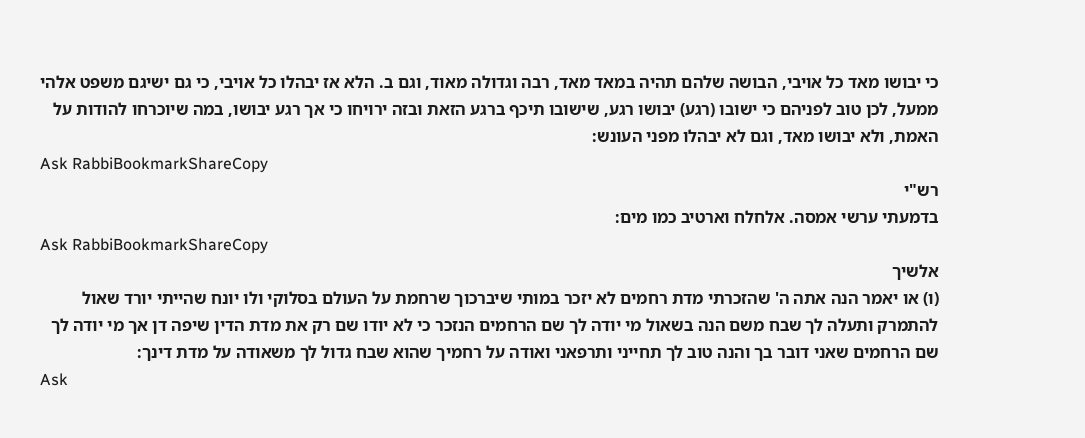כי יבושו מאד כל אויבי, הבושה שלהם תהיה במאד מאד, רבה וגדולה מאוד, וגם ב. הלא אז יבהלו כל אויבי, כי גם ישיגם משפט אלהי ממעל, לכן טוב לפניהם כי ישובו (רגע) יבושו רגע, שישובו תיכף ברגע הזאת ובזה ירויחו כי אך רגע יבושו, במה שיוכרחו להודות על האמת, ולא יבושו מאד, וגם לא יבהלו מפני העונש:
Ask RabbiBookmarkShareCopy
רש"י
בדמעתי ערשי אמסה. אלחלח וארטיב כמו מים:
Ask RabbiBookmarkShareCopy
אלשיך
(ו) או יאמר הנה אתה ה' שהזכרתי מדת רחמים לא יזכר במותי שיברכוך שרחמת על העולם בסלוקי ולו יונח שהייתי יורד שאול להתמרק ותעלה לך שבח משם הנה בשאול מי יודה לך שם הרחמים הנזכר כי לא יודו שם רק את מדת הדין שיפה דן אך מי יודה לך שם הרחמים שאני דובר בך והנה טוב לך תחייני ותרפאני ואודה על רחמיך שהוא שבח גדול לך משאודה על מדת דינך:
Ask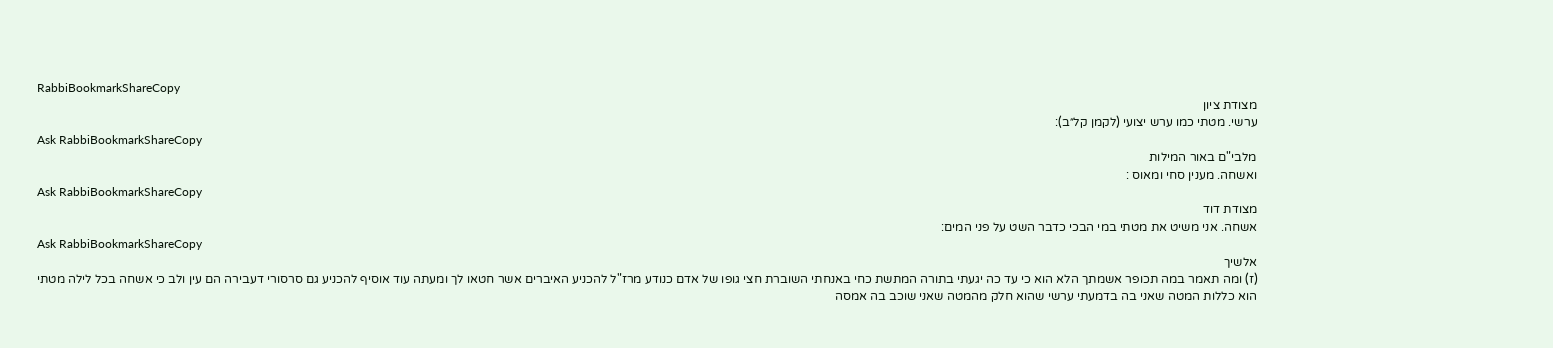RabbiBookmarkShareCopy
מצודת ציון
ערשי. מטתי כמו ערש יצועי (לקמן קל״ב):
Ask RabbiBookmarkShareCopy
מלבי"ם באור המילות
ואשחה. מענין סחי ומאוס :
Ask RabbiBookmarkShareCopy
מצודת דוד
אשחה. אני משיט את מטתי במי הבכי כדבר השט על פני המים:
Ask RabbiBookmarkShareCopy
אלשיך
(ז) ומה תאמר במה תכופר אשמתך הלא הוא כי עד כה יגעתי בתורה המתשת כחי באנחתי השוברת חצי גופו של אדם כנודע מרז"ל להכניע האיברים אשר חטאו לך ומעתה עוד אוסיף להכניע גם סרסורי דעבירה הם עין ולב כי אשחה בכל לילה מטתי הוא כללות המטה שאני בה בדמעתי ערשי שהוא חלק מהמטה שאני שוכב בה אמסה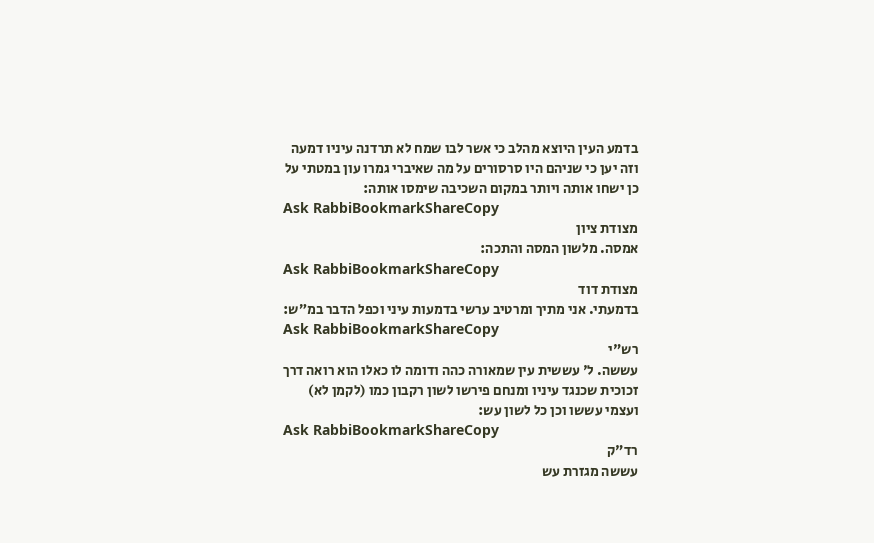בדמע העין היוצא מהלב כי אשר לבו שמח לא תרדנה עיניו דמעה וזה יען כי שניהם היו סרסורים על מה שאיברי גמרו עון במטתי על כן ישחו אותה ויותר במקום השכיבה שימסו אותה:
Ask RabbiBookmarkShareCopy
מצודת ציון
אמסה. מלשון המסה והתכה:
Ask RabbiBookmarkShareCopy
מצודת דוד
בדמעתי. אני מתיך ומרטיב ערשי בדמעות עיני וכפל הדבר במ״ש:
Ask RabbiBookmarkShareCopy
רש"י
עששה. ל' עששית עין שמאורה כהה ודומה לו כאלו הוא רואה דרך זכוכית שכנגד עיניו ומנחם פירשו לשון רקבון כמו (לקמן לא) ועצמי עששו וכן כל לשון עש:
Ask RabbiBookmarkShareCopy
רד"ק
עששה מגזרת עש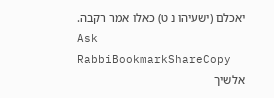יאכלם (ישעיהו נ ט) כאלו אמר רקבה.
Ask RabbiBookmarkShareCopy
אלשיך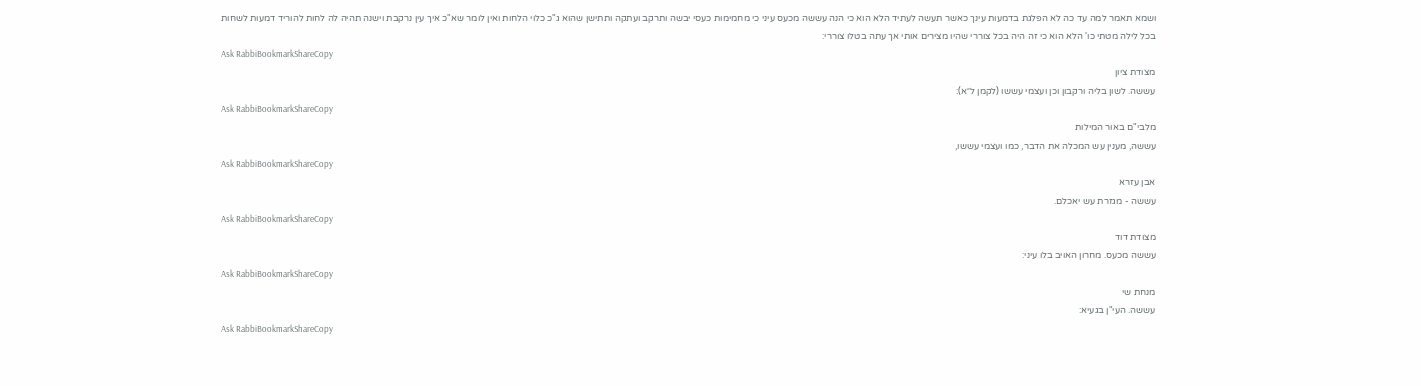ושמא תאמר למה עד כה לא הפלגת בדמעות עינך כאשר תעשה לעתיד הלא הוא כי הנה עששה מכעס עיני כי מחמימות כעסי יבשה ותרקב ועתקה ותתישן שהוא ג"כ כלוי הלחות ואין לומר שא"כ איך עין נרקבת וישנה תהיה לה לחות להוריד דמעות לשחות בכל לילה מטתי כו' הלא הוא כי זה היה בכל צוררי שהיו מצירים אותי אך עתה בטלו צוררי:
Ask RabbiBookmarkShareCopy
מצודת ציון
עששה. לשון בליה ורקבון וכן ועצמי עששו (לקמן ל״א):
Ask RabbiBookmarkShareCopy
מלבי"ם באור המילות
עששה, מענין עש המכלה את הדבר, כמו ועצמי עששו,
Ask RabbiBookmarkShareCopy
אבן עזרא
עששה - מגזרת עש יאכלם.
Ask RabbiBookmarkShareCopy
מצודת דוד
עששה מכעס. מחרון האויב בלו עיני:
Ask RabbiBookmarkShareCopy
מנחת שי
עששה. העי"ן בגעיא:
Ask RabbiBookmarkShareCopy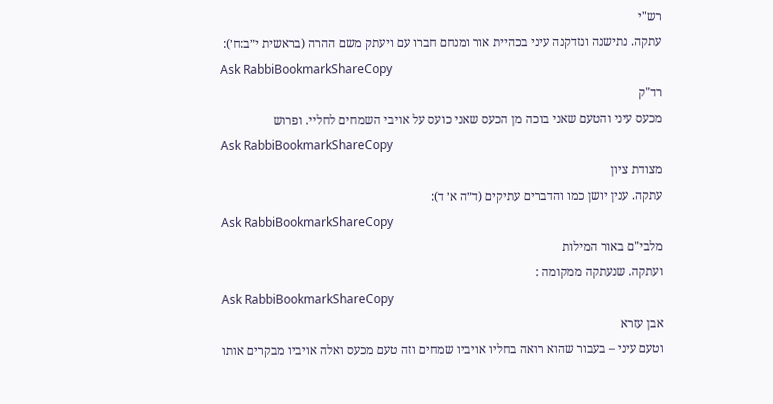רש"י
עתקה. נתישנה ונזדקנה עיני בכהיית אור ומנחם חברו עם ויעתק משם ההרה (בראשית י״ב:ח׳):
Ask RabbiBookmarkShareCopy
רד"ק
מכעס עיני והטעם שאני בוכה מן הכעס שאני כועס על אויבי השמחים לחליי. ופרוש
Ask RabbiBookmarkShareCopy
מצודת ציון
עתקה. ענין יושן כמו והדברים עתיקים (ד״ה א׳ ד):
Ask RabbiBookmarkShareCopy
מלבי"ם באור המילות
ועתקה. שנעתקה ממקומה :
Ask RabbiBookmarkShareCopy
אבן עזרא
וטעם עיני – בעבור שהוא רואה בחליו אויביו שמחים וזה טעם מכעס ואלה אויביו מבקרים אותו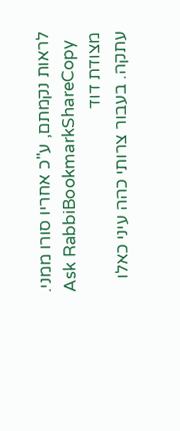לראות נקמתם, ע"כ אחריו סורו ממני.
Ask RabbiBookmarkShareCopy
מצודת דוד
עתקה. בעבור צרותי כהה עיני כאלו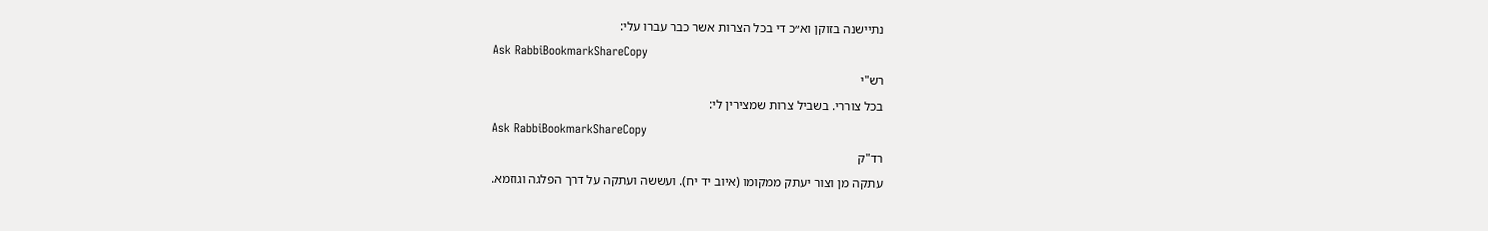נתיישנה בזוקן וא״כ די בכל הצרות אשר כבר עברו עלי:
Ask RabbiBookmarkShareCopy
רש"י
בכל צוררי. בשביל צרות שמצירין לי:
Ask RabbiBookmarkShareCopy
רד"ק
עתקה מן וצור יעתק ממקומו (איוב יד יח). ועששה ועתקה על דרך הפלגה וגוזמא.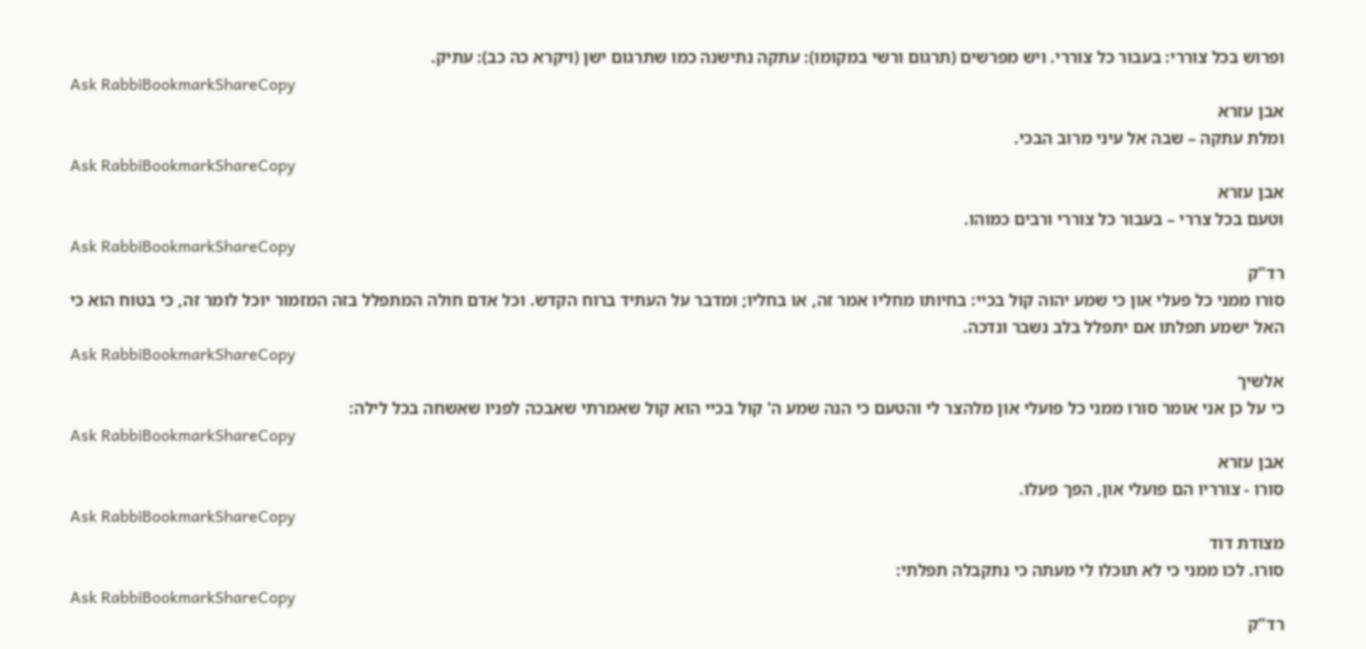ופרוש בכל צוררי: בעבור כל צוררי. ויש מפרשים (תרגום ורשי במקומו): עתקה נתישנה כמו שתרגום ישן (ויקרא כה כב): עתיק.
Ask RabbiBookmarkShareCopy
אבן עזרא
ומלת עתקה – שבה אל עיני מרוב הבכי.
Ask RabbiBookmarkShareCopy
אבן עזרא
וטעם בכל צררי – בעבור כל צוררי ורבים כמוהו.
Ask RabbiBookmarkShareCopy
רד"ק
סורו ממני כל פעלי און כי שמע יהוה קול בכיי: בחיותו מחליו אמר זה, או בחליו; ומדבר על העתיד ברוח הקדש. וכל אדם חולה המתפלל בזה המזמור יוכל לומר זה, כי בטוח הוא כי האל ישמע תפלתו אם יתפלל בלב נשבר ונדכה.
Ask RabbiBookmarkShareCopy
אלשיך
כי על כן אני אומר סורו ממני כל פועלי און מלהצר לי והטעם כי הנה שמע ה' קול בכיי הוא קול שאמרתי שאבכה לפניו שאשחה בכל לילה:
Ask RabbiBookmarkShareCopy
אבן עזרא
סורו - צורריו הם פועלי און, הפך פעלו.
Ask RabbiBookmarkShareCopy
מצודת דוד
סורו. לכו ממני כי לא תוכלו לי מעתה כי נתקבלה תפלתי:
Ask RabbiBookmarkShareCopy
רד"ק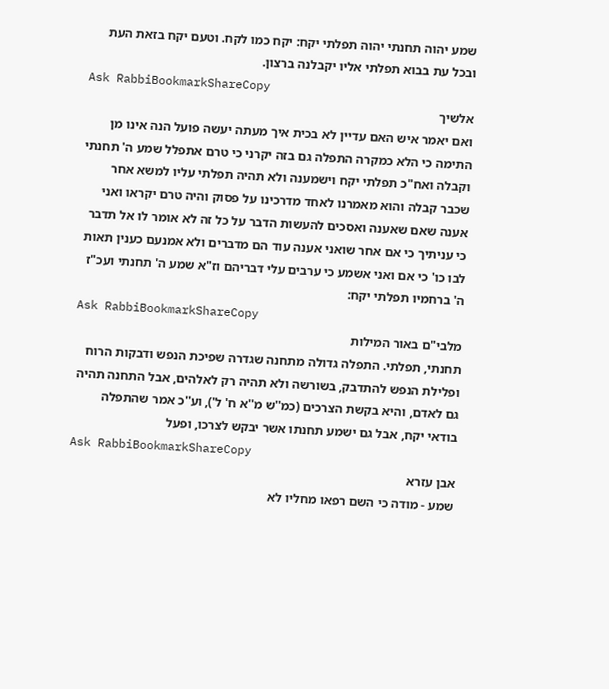שמע יהוה תחנתי יהוה תפלתי יקח: יקח כמו לקח. וטעם יקח בזאת העת ובכל עת בבוא תפלתי אליו יקבלנה ברצון.
Ask RabbiBookmarkShareCopy
אלשיך
ואם יאמר איש האם עדיין לא בכית איך מעתה יעשה פועל הנה אינו מן התימה כי הלא כמקרה התפלה גם בזה יקרני כי טרם אתפלל שמע ה' תחנתי וקבלה ואח"כ תפלתי יקח וישמענה ולא תהיה תפלתי עליו למשא אחר שכבר קבלה והוא מאמרנו לאחד מדרכינו על פסוק והיה טרם יקראו ואני אענה שאם שאענה ואסכים להעשות הדבר על כל זה לא אומר לו אל תדבר כי עניתיך כי אם אחר שואני אענה עוד הם מדברים ולא אמנעם כענין תאות לבו כו' כי אם ואני אשמע כי ערבים עלי דבריהם וז"א שמע ה' תחנתי ועכ"ז ה' ברחמיו תפלתי יקח:
Ask RabbiBookmarkShareCopy
מלבי"ם באור המילות
תחנתי, תפלתי. התפלה גדולה מתחנה שגדרה שפיכת הנפש ודבקות הרוח ופלילת הנפש להתדבק, בשורשה ולא תהיה רק לאלהים, אבל התחנה תהיה גם לאדם, והיא בקשת הצרכים (כמ''ש מ''א ח' ל'), וע''כ אמר שהתפלה בודאי יקח, אבל גם ישמע תחנתו אשר יבקש לצרכו, ופעל
Ask RabbiBookmarkShareCopy
אבן עזרא
שמע - מודה כי השם רפאו מחליו לא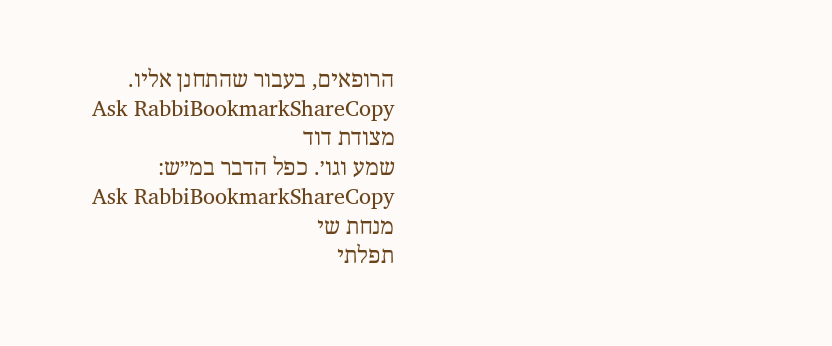הרופאים, בעבור שהתחנן אליו.
Ask RabbiBookmarkShareCopy
מצודת דוד
שמע וגו׳. כפל הדבר במ״ש:
Ask RabbiBookmarkShareCopy
מנחת שי
תפלתי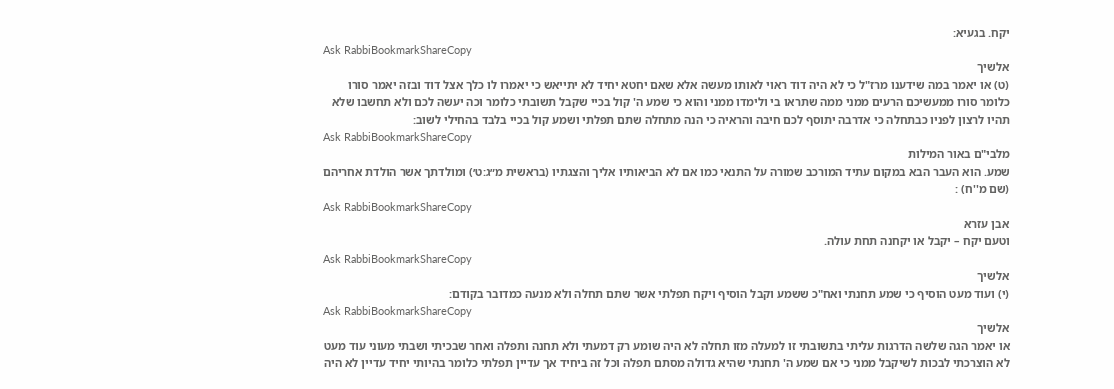יקח. בגעיא:
Ask RabbiBookmarkShareCopy
אלשיך
(ט) או יאמר במה שידענו מרז"ל כי לא היה דוד ראוי לאותו מעשה אלא שאם יחטא יחיד לא יתייאש כי יאמרו לו כלך אצל דוד ובזה יאמר סורו כלומר סורו ממעשיכם הרעים ממני ממה שתראו בי ולימדו ממני והוא כי שמע ה' קול בכיי שקבל תשובתי כלומר וכה יעשה לכם ולא תחשבו שלא תהיו לרצון לפניו כבתחלה כי אדרבה יתוסף לכם חיבה והראיה כי הנה מתחלה שתם תפלתי ושמע קול בכיי בלבד בהחילי לשוב:
Ask RabbiBookmarkShareCopy
מלבי"ם באור המילות
שמע. הוא העבר הבא במקום עתיד המורכב שמורה על התנאי כמו אם לא הביאותיו אליך והצגתיו (בראשית מ״ג:ט׳) ומולדתך אשר הולדת אחריהם (שם מ''ח) :
Ask RabbiBookmarkShareCopy
אבן עזרא
וטעם יקח – יקבל או יקחנה תחת עולה.
Ask RabbiBookmarkShareCopy
אלשיך
(י) ועוד מעט הוסיף כי שמע תחנתי ואח"כ ששמע וקבל הוסיף ויקח תפלתי אשר שתם תחלה ולא מנעה כמדובר בקודם:
Ask RabbiBookmarkShareCopy
אלשיך
או יאמר הגה שלשה הדרגות עליתי בתשובתי זו למעלה מזו תחלה לא היה שומע רק דמעתי ולא תחנה ותפלה ואחר שבכיתי ושבתי מעוני עוד מעט לא הוצרכתי לבכות לשיקבל ממני כי אם שמע ה' תחנתי שהיא גדולה מסתם תפלה וכל זה ביחיד אך עדיין תפלתי כלומר בהיותי יחיד עדיין לא היה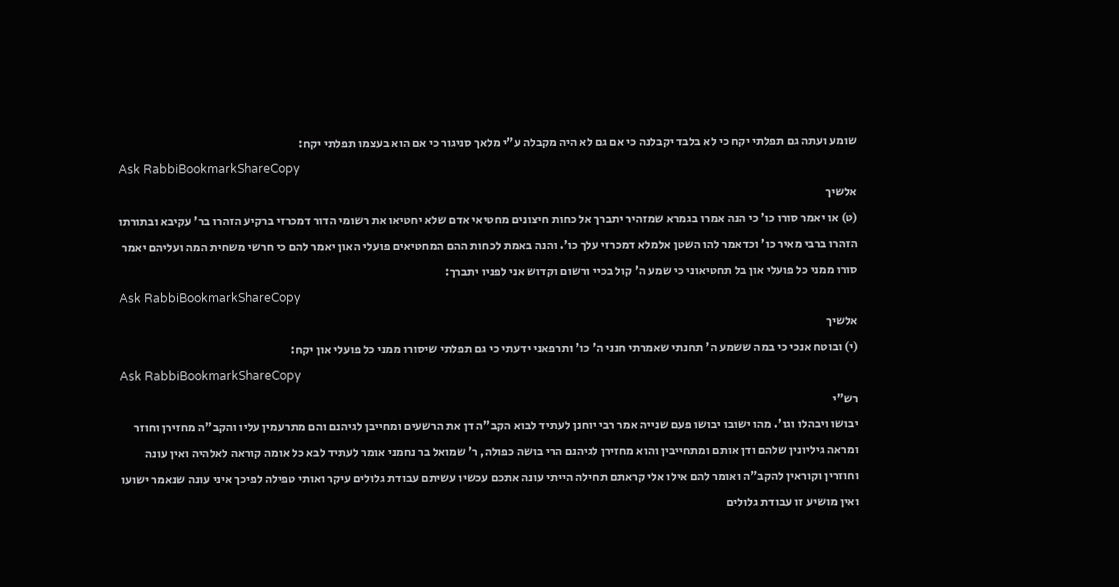שומע ועתה גם תפלתי יקח כי לא בלבד יקבלנה כי אם גם לא היה מקבלה ע"י מלאך סניגור כי אם הוא בעצמו תפלתי יקח:
Ask RabbiBookmarkShareCopy
אלשיך
(ט) או יאמר סורו כו' כי הנה אמרו בגמרא שמזהיר יתברך אל כחות חיצונים מחטיאי אדם שלא יחטיאו את רשומי הדור דמכרזי ברקיע הזהרו בר' עקיבא ובתורתו הזהרו ברבי מאיר כו' וכדאמר להו השטן אלמלא דמכרזי עלך כו'. והנה באמת לכחות ההם המחטיאים פועלי האון יאמר להם כי חרשי משחית המה ועליהם יאמר סורו ממני כל פועלי און בל תחטיאוני כי שמע ה' קול בכיי ורשום וקדוש אני לפניו יתברך:
Ask RabbiBookmarkShareCopy
אלשיך
(י) ובוטח אנכי כי במה ששמע ה' תחנתי שאמרתי חנני ה' כו' ותרפאני ידעתי כי גם תפלתי שיסורו ממני כל פועלי און יקח:
Ask RabbiBookmarkShareCopy
רש"י
יבושו ויבהלו וגו'. מהו ישובו יבושו פעם שנייה אמר רבי יוחנן לעתיד לבוא הקב"ה דן את הרשעים ומחייבן לגיהנם והם מתרעמין עליו והקב"ה מחזירן וחוזר ומראה גיליונין שלהם ודן אותם ומתחייבין והוא מחזירן לגיהנם הרי בושה כפולה, ר' שמואל בר נחמני אומר לעתיד לבא כל אומה קוראה לאלהיה ואין עונה וחוזרין וקוראין להקב"ה ואומר להם אילו אלי קראתם תחילה הייתי עונה אתכם עכשיו עשיתם עבודת גלולים עיקר ואותי טפילה לפיכך איני עונה שנאמר ישועו ואין מושיע זו עבודת גלולים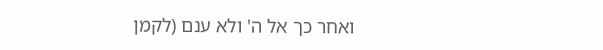ואחר כך אל ה' ולא ענם (לקמן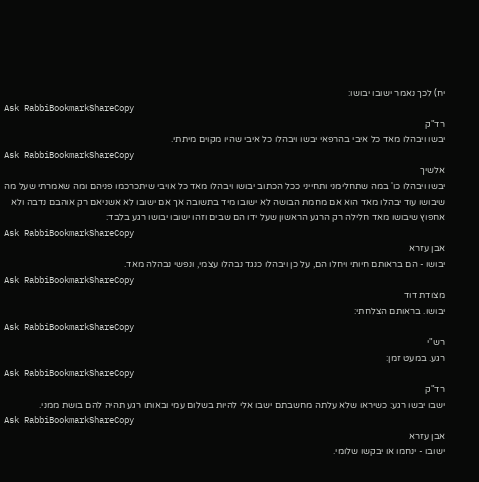יח) לכך נאמר ישובו יבושו:
Ask RabbiBookmarkShareCopy
רד"ק
יבשו ויבהלו מאד כל איבי בהרפאי יבשו ויבהלו כל איבי שהיו מקוים מיתתי.
Ask RabbiBookmarkShareCopy
אלשיך
יבשו ויבהלו כו' במה שתחלימני ותחייני ככל הכתוב יבושו ויבהלו מאד כל אויבי שיתכרכמו פניהם ומה שאמרתי שעל מה שיבושו עוד יבהלו מאד הוא אם מחמת הבושה לא ישובו מיד בתשובה אך אם ישובו לא אשניאם רק אוהבם נדבה ולא אחפוץ שיבושו מאד חלילה רק הרגע הראשון שעל ידו הם שבים וזהו ישובו יבושו רגע בלבד:
Ask RabbiBookmarkShareCopy
אבן עזרא
יבושו - הם בראותם חיותי ויחלו הם, על כן ויבהלו כנגד נבהלו עצמי, ונפשי נבהלה מאד.
Ask RabbiBookmarkShareCopy
מצודת דוד
יבושו. בראותם הצלחתי:
Ask RabbiBookmarkShareCopy
רש"י
רגע. במעט זמן:
Ask RabbiBookmarkShareCopy
רד"ק
ישבו יבשו רגע: כשיראו שלא עלתה מחשבתם ישבו אלי להיות בשלום עמי ובאותו רגע תהיה להם בושת ממני.
Ask RabbiBookmarkShareCopy
אבן עזרא
ישובו - ינחמו או יבקשו שלומי.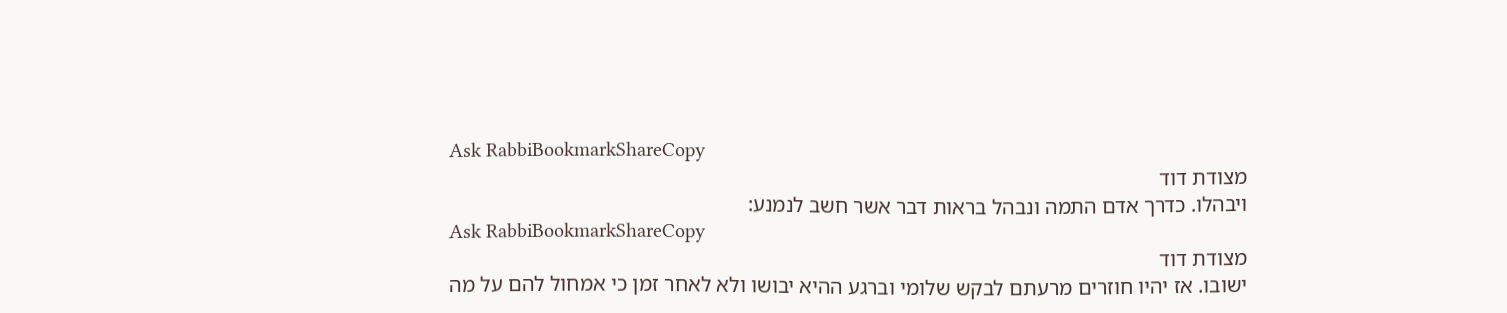Ask RabbiBookmarkShareCopy
מצודת דוד
ויבהלו. כדרך אדם התמה ונבהל בראות דבר אשר חשב לנמנע:
Ask RabbiBookmarkShareCopy
מצודת דוד
ישובו. אז יהיו חוזרים מרעתם לבקש שלומי וברגע ההיא יבושו ולא לאחר זמן כי אמחול להם על מה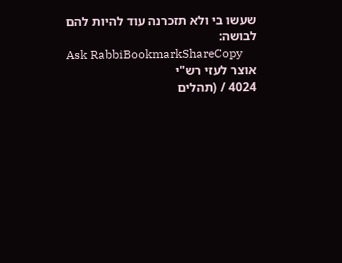שעשו בי ולא תזכרנה עוד להיות להם לבושה:
Ask RabbiBookmarkShareCopy
אוצר לעזי רש"י
4024 / (תהלים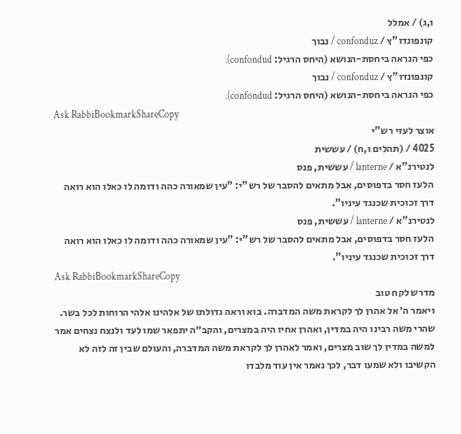ו,ג) / אמלל
קונפונדו"ץ / confonduz / נבוך
כפי הנראה ביחסת-הנושא (היחס הרגיל: confondud).
קונפונדו"ץ / confonduz / נבוך
כפי הנראה ביחסת-הנושא (היחס הרגיל: confondud).
Ask RabbiBookmarkShareCopy
אוצר לעזי רש"י
4025 / (תהלים ו,ח) / עששית
לנטירנ"א / lanterne / עששית, פנס
הלעז חסר בדפוסים, אבל מתאים להסבר של רש"י: "עין שמאורה כהה ודומה לו כאלו הוא רואה דרך זכוכית שכנגד עיניו".
לנטירנ"א / lanterne / עששית, פנס
הלעז חסר בדפוסים, אבל מתאים להסבר של רש"י: "עין שמאורה כהה ודומה לו כאלו הוא רואה דרך זכוכית שכנגד עיניו".
Ask RabbiBookmarkShareCopy
מדרש לקח טוב
ויאמר ה׳ אל אהרן לך לקראת משה המדברה. בוא וראה גדולתו של אלהינו אלהי הרוחות לכל בשר. שהרי משה רבינו היה במדין, ואהרן אחיו היה במצרים, והקב״ה יתפאר שמו לעד ולנצח נצחים אמר למשה במדין לך שוב מצרים, ואמר לאהרן לך לקראת משה המדברה, והעולם שבין זה לזה לא הקשיבו ולא שמעו דבר, לכך נאמר אין עוד מלבדו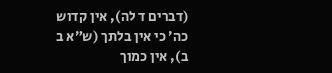(דברים ד לה), אין קדוש כה׳ כי אין בלתך (ש״א ב ב), אין כמוך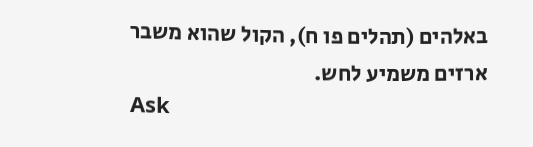באלהים (תהלים פו ח), הקול שהוא משבר ארזים משמיע לחש.
Ask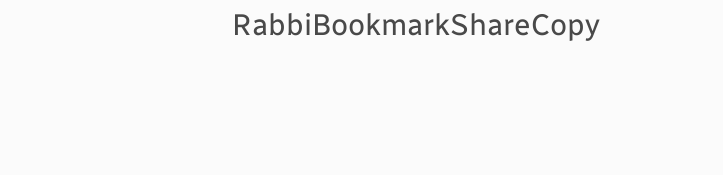RabbiBookmarkShareCopy